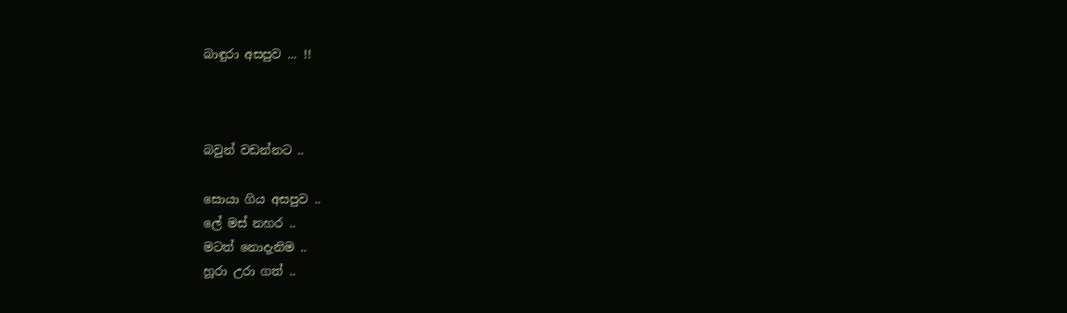බාඳුරා අසපුව ... !!



බවුන් වඩන්නට ..

සොයා ගිය අසපුව ..
ලේ මස් නහර ..
මටත් නොදැනිම ..
හූරා උරා ගත් ..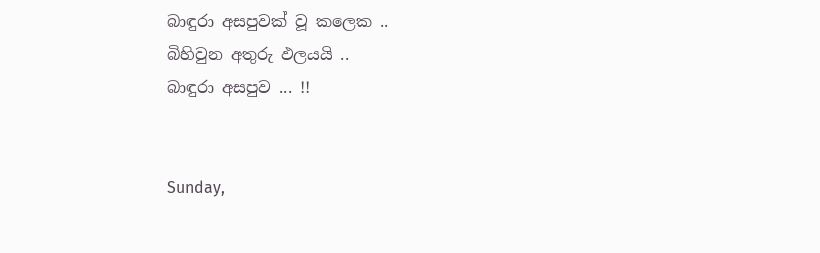බාඳුරා අසපුවක් වූ කලෙක ..
බිහිවුන අතුරු ඵලයයි ..
බාඳුරා අසපුව ... !!


Sunday,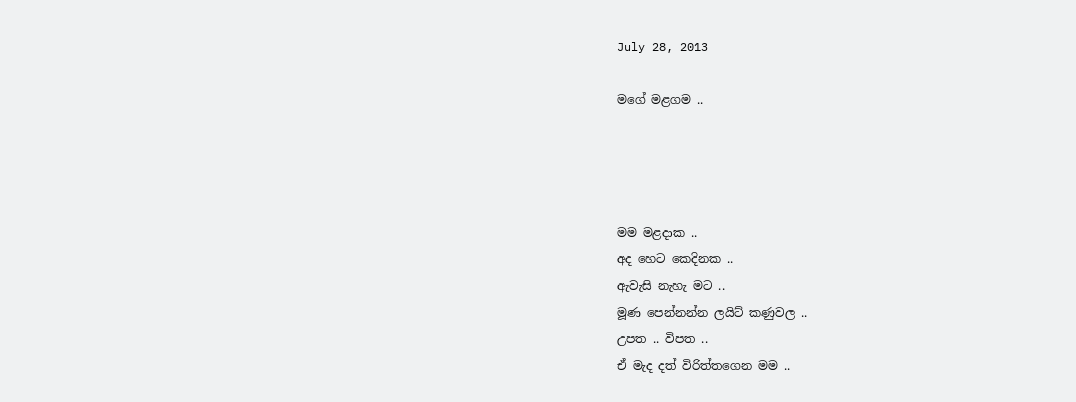July 28, 2013

මගේ මළගම ..




මම මළදාක ..
අද හෙට කෙදිනක ..
ඇවැසි නැහැ මට ..
මූණ පෙන්නන්න ලයිට් කණුවල ..
උපත .. විපත ..
ඒ මැද දත් විරිත්තගෙන මම ..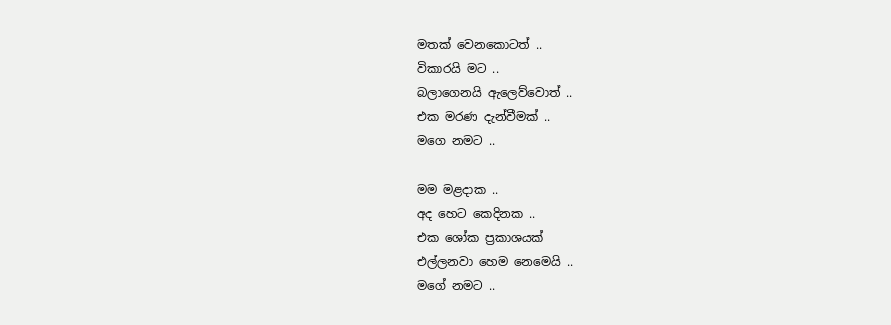මතක් වෙනකොටත් ..
විකාරයි මට ..
බලාගෙනයි ඇලෙව්වොත් ..
එක මරණ දැන්වීමක් ..
මගෙ නමට ..

මම මළදාක ..
අද හෙට කෙදිනක ..
එක ශෝක ප්‍රකාශයක්
එල්ලනවා හෙම නෙමෙයි ..
මගේ නමට ..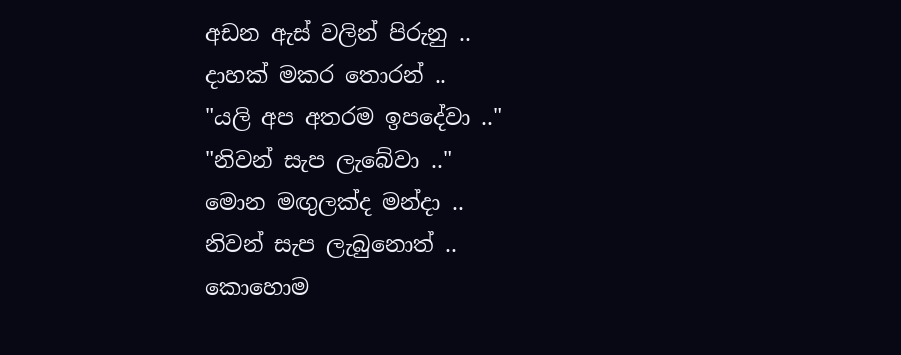අඩන ඇස් වලින් පිරුනු ..
දාහක් මකර තොරන් ..
"යලි අප අතරම ඉපදේවා .."
"නිවන් සැප ලැබේවා .."
මොන මඟුලක්ද මන්දා ..
නිවන් සැප ලැබුනොත් ..
කොහොම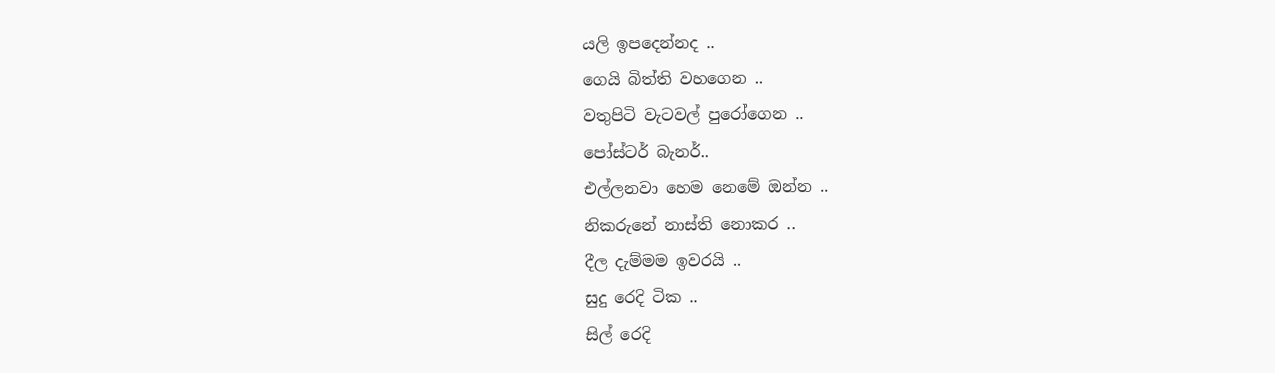යලි ඉපදෙන්නද ..
ගෙයි බිත්ති වහගෙන ..
වතුපිටි වැටවල් පුරෝගෙන ..
පෝස්ටර් බැනර්..
එල්ලනවා හෙම නෙමේ ඔන්න ..
නිකරුනේ නාස්ති නොකර ..
දීල දැම්මම ඉවරයි ..
සුදු රෙදි ටික ..
සිල් රෙදි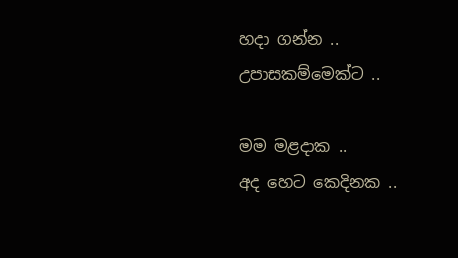හදා ගන්න ..
උපාසකම්මෙක්ට ..

මම මළදාක ..
අද හෙට කෙදිනක ..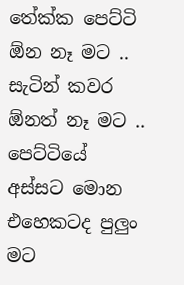තේක්ක පෙට්ටි ඕන නෑ මට ..
සැටින් කවර ඕනත් නෑ මට ..
පෙට්ටියේ අස්සට මොන එහෙකටද පුලුං මට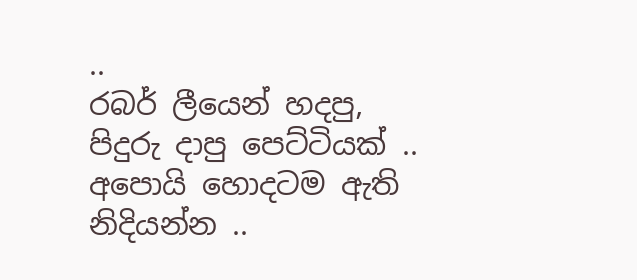..
රබර් ලීයෙන් හදපු, පිදුරු දාපු පෙට්ටියක් ..
අපොයි හොදටම ඇති නිදියන්න ..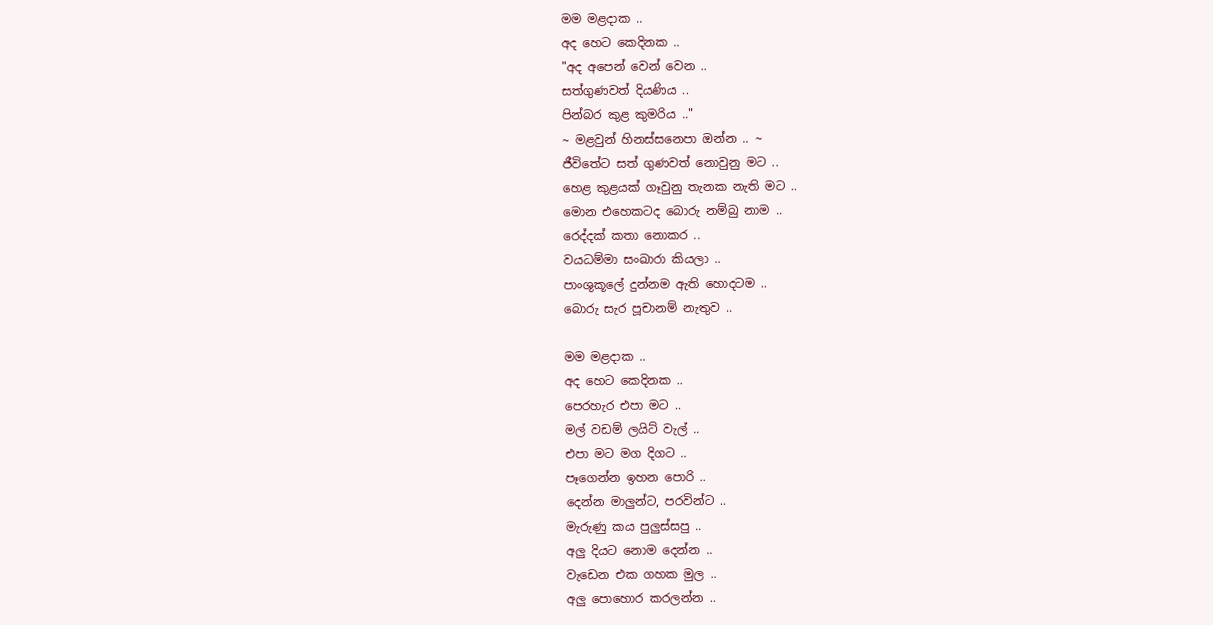මම මළදාක ..
අද හෙට කෙදිනක ..
"අද අපෙන් වෙන් වෙන ..
සත්ගුණවත් දියණිය ..
පින්බර කුළ කුමරිය .."
~ මළවුන් හිනස්සනෙපා ඔන්න .. ~
ජීවිතේට සත් ගුණවත් නොවුනු මට ..
හෙළ කුළයක් ගෑවුනු තැනක නැති මට ..
මොන එහෙකටද බොරු නම්බු නාම ..
රෙද්දක් කතා නොකර ..
වයධම්මා සංඛාරා කියලා ..
පාංශුකූලේ දුන්නම ඇති හොදටම ..
බොරු සැර පූචානම් නැතුව ..

මම මළදාක ..
අද හෙට කෙදිනක ..
පෙරහැර එපා මට ..
මල් වඩම් ලයිට් වැල් ..
එපා මට මග දිගට ..
පෑගෙන්න ඉහන පොරි ..
දෙන්න මාලුන්ට, පරවින්ට ..
මැරුණු කය පුලුස්සපු ..
අලු දියට නොම දෙන්න ..
වැඩෙන එක ගහක මුල ..
අලු පොහොර කරලන්න ..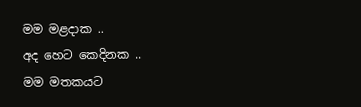මම මළදාක ..
අද හෙට කෙදිනක ..
මම මතකයට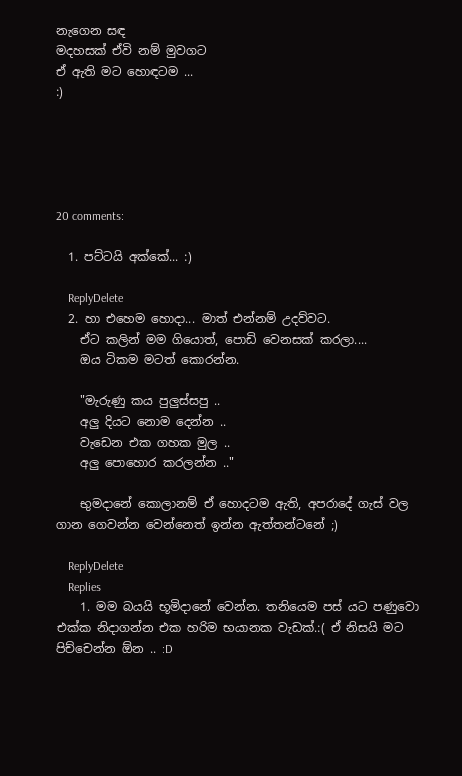නැගෙන සඳ
මදහසක් ඒවි නම් මුවගට
ඒ ඇති මට හොඳටම ...
:)





20 comments:

  1. පට්ටයි අක්කේ... :)

    ReplyDelete
  2. හා එහෙම හොදා... මාත් එන්නම් උදව්වට.
    ඒට කලින් මම ගියොත්, පොඩි වෙනසක් කරලා....
    ඔය ටිකම මටත් කොරන්න.

    "මැරුණු කය පුලුස්සපු ..
    අලු දියට නොම දෙන්න ..
    වැඩෙන එක ගහක මුල ..
    අලු පොහොර කරලන්න .."

    භුමදානේ කොලානම් ඒ හොදටම ඇති, අපරාදේ ගැස් වල ගාන ගෙවන්න වෙන්නෙත් ඉන්න ඇත්තන්ටනේ ;)

    ReplyDelete
    Replies
    1. මම බයයි භූමිදානේ වෙන්න. තනියෙම පස් යට පණුවො එක්ක නිදාගන්න එක හරිම භයානක වැඩක්.:( ඒ නිසයි මට පිච්චෙන්න ඕන .. :D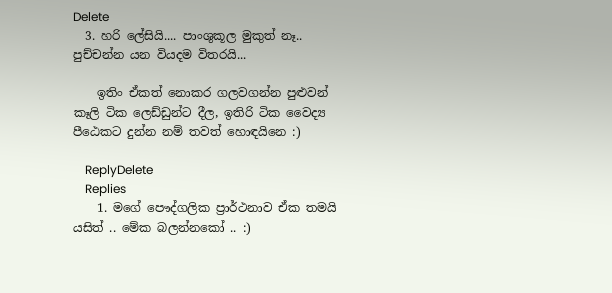Delete
  3. හරි ලේසියි.... පාංශුකූල මුකුත් නෑ.. පුච්චන්න යන වියදම විතරයි...

    ඉතිං ඒකත් නොකර ගලවගන්න පුළුවන් කෑලි ටික ලෙඩ්ඩුන්ට දීල, ඉතිරි ටික වෛද්‍ය පීඨෙකට දුන්න නම් තවත් හොඳයිනෙ :)

    ReplyDelete
    Replies
    1. මගේ පෞද්ගලික ප්‍රාර්ථනාව ඒක තමයි යසිත් .. මේක බලන්නකෝ .. :)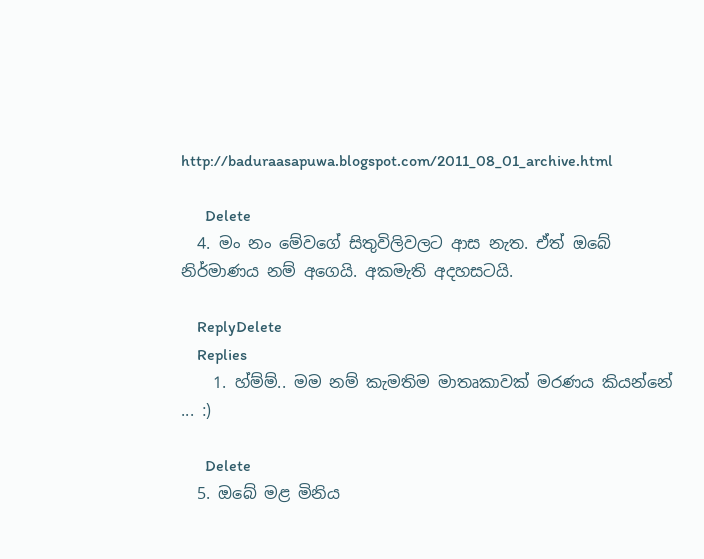http://baduraasapuwa.blogspot.com/2011_08_01_archive.html

      Delete
  4. මං නං මේවගේ සිතුවිලිවලට ආස නැත. ඒත් ඔබේ නිර්මාණය නම් අගෙයි. අකමැති අදහසටයි.

    ReplyDelete
    Replies
    1. හ්ම්ම්.. මම නම් කැමතිම මාතෘකාවක් මරණය කියන්නේ ... :)

      Delete
  5. ඔබේ මළ මිනිය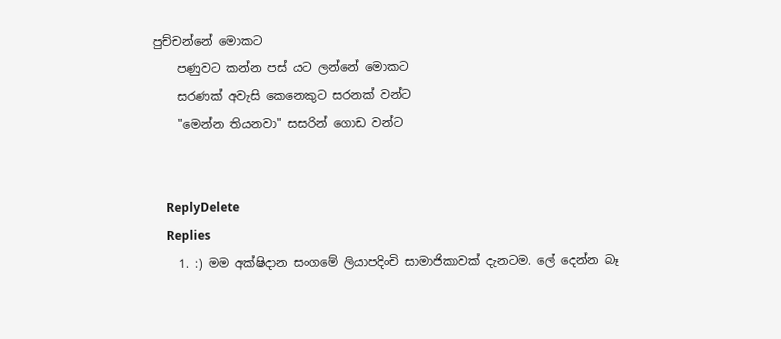පුච්චන්නේ මොකට
    පණුවට කන්න පස් යට ලන්නේ මොකට
    සරණක් අවැසි කෙනෙකුට සරනක් වන්ට
    "මෙන්න තියනවා" සසරින් ගොඩ වන්ට


    ReplyDelete
    Replies
    1. :) මම අක්ෂිදාන සංගමේ ලියාපදිංචි සාමාජිකාවක් දැනටම. ලේ දෙන්න බෑ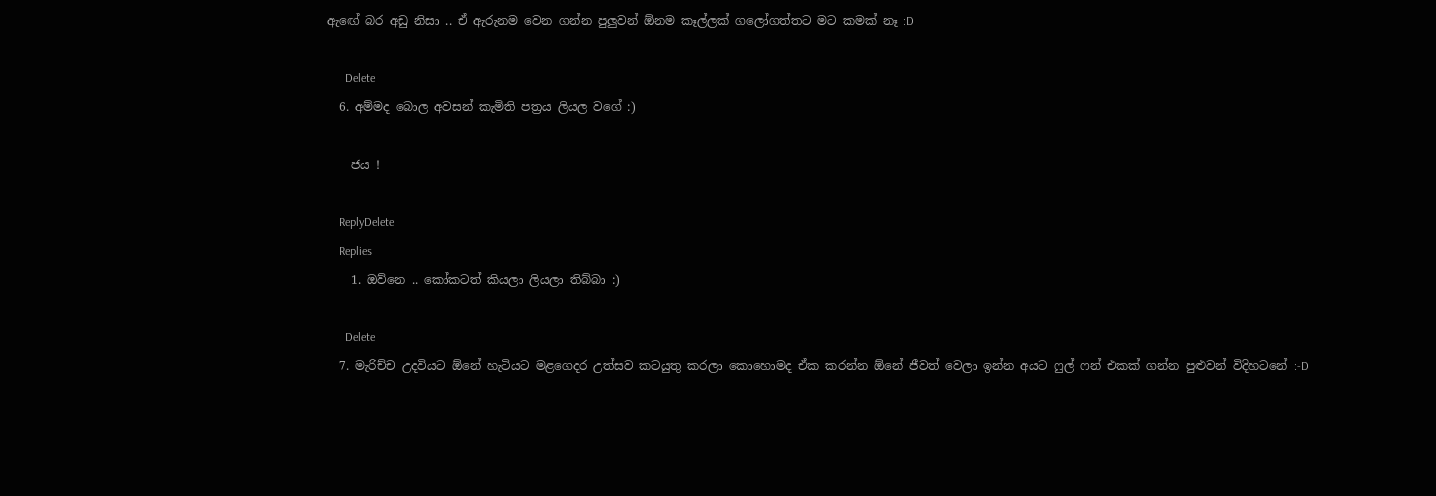ඇඟේ බර අඩු නිසා .. ඒ ඇරුනම වෙන ගන්න පුලුවන් ඕනම කෑල්ලක් ගලෝගත්තට මට කමක් නෑ :D

      Delete
  6. අම්මද බොල අවසන් කැමිති පත්‍රය ලියල වගේ :)

    ජය !

    ReplyDelete
    Replies
    1. ඔව්නෙ .. කෝකටත් කියලා ලියලා තිබ්බා :)

      Delete
  7. මැරිච්ච උදවියට ඕනේ හැටියට මළගෙදර උත්සව කටයුතු කරලා කොහොමද ඒක කරන්න ඕනේ ජීවත් වෙලා ඉන්න අයට ෆුල් ෆන් එකක් ගන්න පුළුවන් විදිහටනේ :-D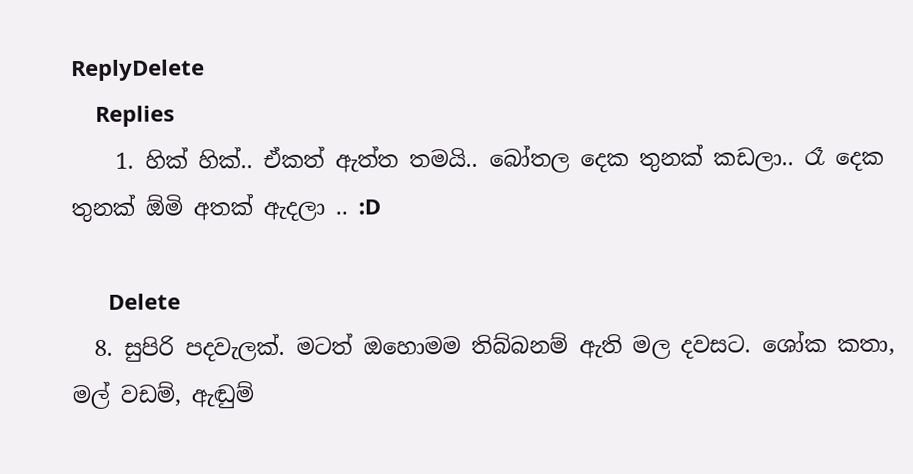ReplyDelete
    Replies
    1. හික් හික්.. ඒකත් ඇත්ත තමයි.. බෝතල දෙක තුනක් කඩලා.. රෑ දෙක තුනක් ඕමි අතක් ඇදලා .. :D

      Delete
  8. සුපිරි පදවැලක්. මටත් ඔහොමම තිබ්බනම් ඇති මල දවසට. ශෝක කතා, මල් වඩම්, ඇඬුම්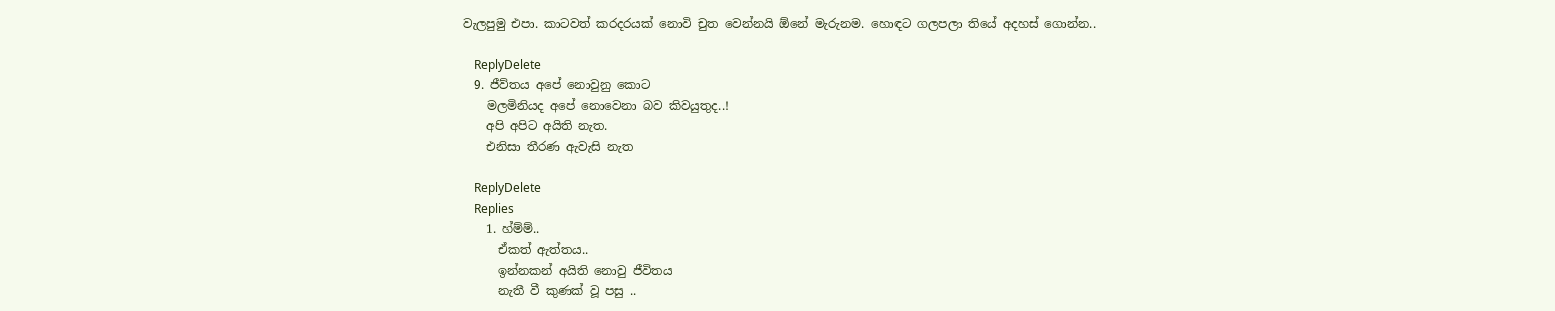වැලපුමු එපා. කාටවත් කරදරයක් නොවි චුත වෙන්නයි ඕනේ මැරුනම. හොඳට ගලපලා තියේ අදහස් ගොන්න..

    ReplyDelete
  9. ජීව්තය අපේ නොවුනු කොට
    මලමිනියද අපේ නොවෙනා බව කිවයුතුද..!
    අපි අපිට අයිති නැත.
    එනිසා තීරණ ඇවැසි නැත

    ReplyDelete
    Replies
    1. හ්ම්ම්..
      ඒකත් ඇත්තය..
      ඉන්නකන් අයිති නොවු ජීවිතය
      නැතී වී කුණක් වූ පසු ..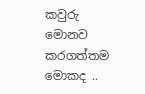කවුරු මොනව කරගත්තම මොකද ..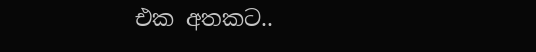එක අතකට..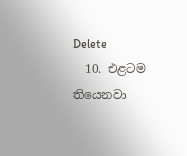Delete
  10. එළටම තියෙනවා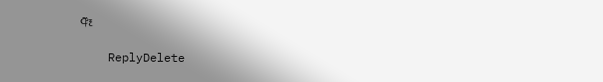ඈ

    ReplyDelete